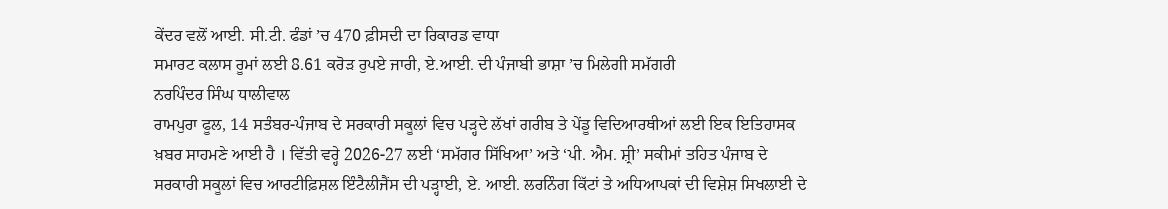ਕੇਂਦਰ ਵਲੋਂ ਆਈ. ਸੀ.ਟੀ. ਫੰਡਾਂ ’ਚ 470 ਫ਼ੀਸਦੀ ਦਾ ਰਿਕਾਰਡ ਵਾਧਾ
ਸਮਾਰਟ ਕਲਾਸ ਰੂਮਾਂ ਲਈ 8.61 ਕਰੋੜ ਰੁਪਏ ਜਾਰੀ, ਏ.ਆਈ. ਦੀ ਪੰਜਾਬੀ ਭਾਸ਼ਾ ’ਚ ਮਿਲੇਗੀ ਸਮੱਗਰੀ
ਨਰਪਿੰਦਰ ਸਿੰਘ ਧਾਲੀਵਾਲ
ਰਾਮਪੁਰਾ ਫੂਲ, 14 ਸਤੰਬਰ-ਪੰਜਾਬ ਦੇ ਸਰਕਾਰੀ ਸਕੂਲਾਂ ਵਿਚ ਪੜ੍ਹਦੇ ਲੱਖਾਂ ਗਰੀਬ ਤੇ ਪੇਂਡੂ ਵਿਦਿਆਰਥੀਆਂ ਲਈ ਇਕ ਇਤਿਹਾਸਕ ਖ਼ਬਰ ਸਾਹਮਣੇ ਆਈ ਹੈ । ਵਿੱਤੀ ਵਰ੍ਹੇ 2026-27 ਲਈ ‘ਸਮੱਗਰ ਸਿੱਖਿਆ’ ਅਤੇ ‘ਪੀ. ਐਮ. ਸ਼੍ਰੀ’ ਸਕੀਮਾਂ ਤਹਿਤ ਪੰਜਾਬ ਦੇ ਸਰਕਾਰੀ ਸਕੂਲਾਂ ਵਿਚ ਆਰਟੀਫ਼ਿਸ਼ਲ ਇੰਟੈਲੀਜੈਂਸ ਦੀ ਪੜ੍ਹਾਈ, ਏ. ਆਈ. ਲਰਨਿੰਗ ਕਿੱਟਾਂ ਤੇ ਅਧਿਆਪਕਾਂ ਦੀ ਵਿਸ਼ੇਸ਼ ਸਿਖਲਾਈ ਦੇ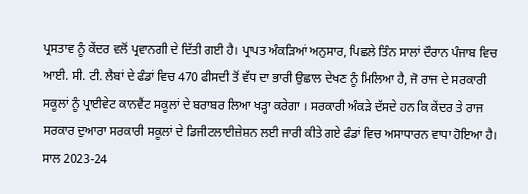ਪ੍ਰਸਤਾਵ ਨੂੰ ਕੇਂਦਰ ਵਲੋਂ ਪ੍ਰਵਾਨਗੀ ਦੇ ਦਿੱਤੀ ਗਈ ਹੈ। ਪ੍ਰਾਪਤ ਅੰਕੜਿਆਂ ਅਨੁਸਾਰ, ਪਿਛਲੇ ਤਿੰਨ ਸਾਲਾਂ ਦੌਰਾਨ ਪੰਜਾਬ ਵਿਚ ਆਈ. ਸੀ. ਟੀ. ਲੈਬਾਂ ਦੇ ਫੰਡਾਂ ਵਿਚ 470 ਫੀਸਦੀ ਤੋਂ ਵੱਧ ਦਾ ਭਾਰੀ ਉਛਾਲ ਦੇਖਣ ਨੂੰ ਮਿਲਿਆ ਹੈ, ਜੋ ਰਾਜ ਦੇ ਸਰਕਾਰੀ ਸਕੂਲਾਂ ਨੂੰ ਪ੍ਰਾਈਵੇਟ ਕਾਨਵੈਂਟ ਸਕੂਲਾਂ ਦੇ ਬਰਾਬਰ ਲਿਆ ਖੜ੍ਹਾ ਕਰੇਗਾ । ਸਰਕਾਰੀ ਅੰਕੜੇ ਦੱਸਦੇ ਹਨ ਕਿ ਕੇਂਦਰ ਤੇ ਰਾਜ ਸਰਕਾਰ ਦੁਆਰਾ ਸਰਕਾਰੀ ਸਕੂਲਾਂ ਦੇ ਡਿਜੀਟਲਾਈਜ਼ੇਸ਼ਨ ਲਈ ਜਾਰੀ ਕੀਤੇ ਗਏ ਫੰਡਾਂ ਵਿਚ ਅਸਾਧਾਰਨ ਵਾਧਾ ਹੋਇਆ ਹੈ। ਸਾਲ 2023-24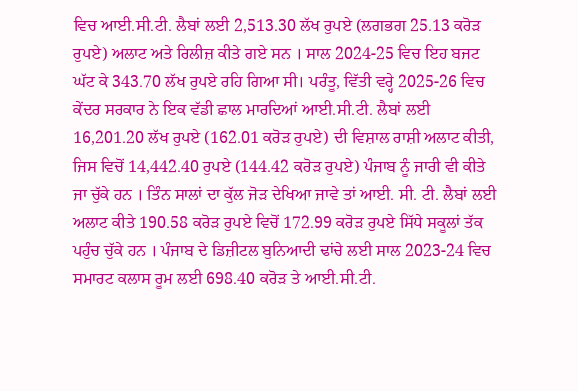ਵਿਚ ਆਈ.ਸੀ.ਟੀ. ਲੈਬਾਂ ਲਈ 2,513.30 ਲੱਖ ਰੁਪਏ (ਲਗਭਗ 25.13 ਕਰੋੜ ਰੁਪਏ) ਅਲਾਟ ਅਤੇ ਰਿਲੀਜ਼ ਕੀਤੇ ਗਏ ਸਨ । ਸਾਲ 2024-25 ਵਿਚ ਇਹ ਬਜਟ ਘੱਟ ਕੇ 343.70 ਲੱਖ ਰੁਪਏ ਰਹਿ ਗਿਆ ਸੀ। ਪਰੰਤੂ, ਵਿੱਤੀ ਵਰ੍ਹੇ 2025-26 ਵਿਚ ਕੇਂਦਰ ਸਰਕਾਰ ਨੇ ਇਕ ਵੱਡੀ ਛਾਲ ਮਾਰਦਿਆਂ ਆਈ.ਸੀ.ਟੀ. ਲੈਬਾਂ ਲਈ 16,201.20 ਲੱਖ ਰੁਪਏ (162.01 ਕਰੋੜ ਰੁਪਏ) ਦੀ ਵਿਸ਼ਾਲ ਰਾਸ਼ੀ ਅਲਾਟ ਕੀਤੀ, ਜਿਸ ਵਿਚੋਂ 14,442.40 ਰੁਪਏ (144.42 ਕਰੋੜ ਰੁਪਏ) ਪੰਜਾਬ ਨੂੰ ਜਾਰੀ ਵੀ ਕੀਤੇ ਜਾ ਚੁੱਕੇ ਹਨ । ਤਿੰਨ ਸਾਲਾਂ ਦਾ ਕੁੱਲ ਜੋੜ ਦੇਖਿਆ ਜਾਵੇ ਤਾਂ ਆਈ. ਸੀ. ਟੀ. ਲੈਬਾਂ ਲਈ ਅਲਾਟ ਕੀਤੇ 190.58 ਕਰੋੜ ਰੁਪਏ ਵਿਚੋਂ 172.99 ਕਰੋੜ ਰੁਪਏ ਸਿੱਧੇ ਸਕੂਲਾਂ ਤੱਕ ਪਹੁੰਚ ਚੁੱਕੇ ਹਨ । ਪੰਜਾਬ ਦੇ ਡਿਜ਼ੀਟਲ ਬੁਨਿਆਦੀ ਢਾਂਚੇ ਲਈ ਸਾਲ 2023-24 ਵਿਚ ਸਮਾਰਟ ਕਲਾਸ ਰੂਮ ਲਈ 698.40 ਕਰੋੜ ਤੇ ਆਈ.ਸੀ.ਟੀ.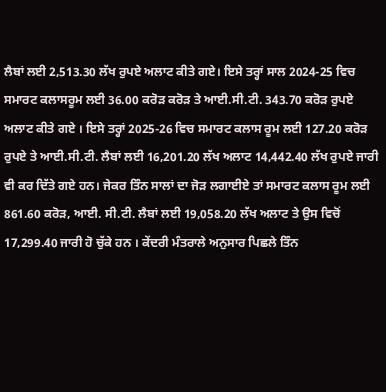ਲੈਬਾਂ ਲਈ 2,513.30 ਲੱਖ ਰੁਪਏ ਅਲਾਟ ਕੀਤੇ ਗਏ। ਇਸੇ ਤਰ੍ਹਾਂ ਸਾਲ 2024-25 ਵਿਚ ਸਮਾਰਟ ਕਲਾਸਰੂਮ ਲਈ 36.00 ਕਰੋੜ ਕਰੋੜ ਤੇ ਆਈ.ਸੀ.ਟੀ. 343.70 ਕਰੋੜ ਰੁਪਏ ਅਲਾਟ ਕੀਤੇ ਗਏ । ਇਸੇ ਤਰ੍ਹਾਂ 2025-26 ਵਿਚ ਸਮਾਰਟ ਕਲਾਸ ਰੂਮ ਲਈ 127.20 ਕਰੋੜ ਰੁਪਏ ਤੇ ਆਈ.ਸੀ.ਟੀ. ਲੈਬਾਂ ਲਈ 16,201.20 ਲੱਖ ਅਲਾਟ 14,442.40 ਲੱਖ ਰੁਪਏ ਜਾਰੀ ਵੀ ਕਰ ਦਿੱਤੇ ਗਏ ਹਨ। ਜੇਕਰ ਤਿੰਨ ਸਾਲਾਂ ਦਾ ਜੋੜ ਲਗਾਈਏ ਤਾਂ ਸਮਾਰਟ ਕਲਾਸ ਰੂਮ ਲਈ 861.60 ਕਰੋੜ, ਆਈ. ਸੀ.ਟੀ. ਲੈਬਾਂ ਲਈ 19,058.20 ਲੱਖ ਅਲਾਟ ਤੇ ਉਸ ਵਿਚੋਂ 17,299.40 ਜਾਰੀ ਹੋ ਚੁੱਕੇ ਹਨ । ਕੇਂਦਰੀ ਮੰਤਰਾਲੇ ਅਨੁਸਾਰ ਪਿਛਲੇ ਤਿੰਨ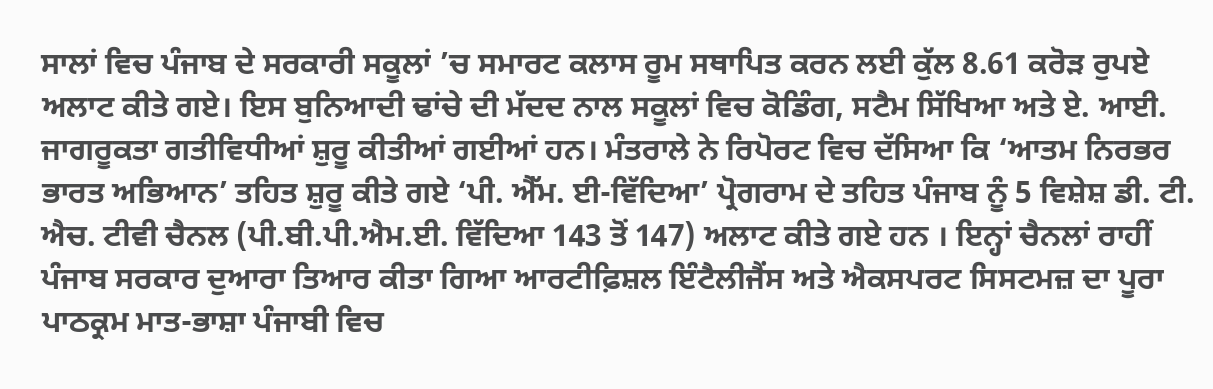ਸਾਲਾਂ ਵਿਚ ਪੰਜਾਬ ਦੇ ਸਰਕਾਰੀ ਸਕੂਲਾਂ ’ਚ ਸਮਾਰਟ ਕਲਾਸ ਰੂਮ ਸਥਾਪਿਤ ਕਰਨ ਲਈ ਕੁੱਲ 8.61 ਕਰੋੜ ਰੁਪਏ ਅਲਾਟ ਕੀਤੇ ਗਏ। ਇਸ ਬੁਨਿਆਦੀ ਢਾਂਚੇ ਦੀ ਮੱਦਦ ਨਾਲ ਸਕੂਲਾਂ ਵਿਚ ਕੋਡਿੰਗ, ਸਟੈਮ ਸਿੱਖਿਆ ਅਤੇ ਏ. ਆਈ. ਜਾਗਰੂਕਤਾ ਗਤੀਵਿਧੀਆਂ ਸ਼ੁਰੂ ਕੀਤੀਆਂ ਗਈਆਂ ਹਨ। ਮੰਤਰਾਲੇ ਨੇ ਰਿਪੋਰਟ ਵਿਚ ਦੱਸਿਆ ਕਿ ‘ਆਤਮ ਨਿਰਭਰ ਭਾਰਤ ਅਭਿਆਨ’ ਤਹਿਤ ਸ਼ੁਰੂ ਕੀਤੇ ਗਏ ‘ਪੀ. ਐੱਮ. ਈ-ਵਿੱਦਿਆ’ ਪ੍ਰੋਗਰਾਮ ਦੇ ਤਹਿਤ ਪੰਜਾਬ ਨੂੰ 5 ਵਿਸ਼ੇਸ਼ ਡੀ. ਟੀ. ਐਚ. ਟੀਵੀ ਚੈਨਲ (ਪੀ.ਬੀ.ਪੀ.ਐਮ.ਈ. ਵਿੱਦਿਆ 143 ਤੋਂ 147) ਅਲਾਟ ਕੀਤੇ ਗਏ ਹਨ । ਇਨ੍ਹਾਂ ਚੈਨਲਾਂ ਰਾਹੀਂ ਪੰਜਾਬ ਸਰਕਾਰ ਦੁਆਰਾ ਤਿਆਰ ਕੀਤਾ ਗਿਆ ਆਰਟੀਫ਼ਿਸ਼ਲ ਇੰਟੈਲੀਜੈਂਸ ਅਤੇ ਐਕਸਪਰਟ ਸਿਸਟਮਜ਼ ਦਾ ਪੂਰਾ ਪਾਠਕ੍ਰਮ ਮਾਤ-ਭਾਸ਼ਾ ਪੰਜਾਬੀ ਵਿਚ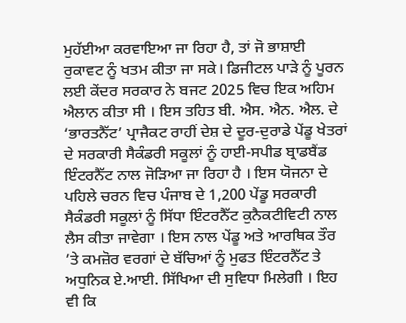ਮੁਹੱਈਆ ਕਰਵਾਇਆ ਜਾ ਰਿਹਾ ਹੈ, ਤਾਂ ਜੋ ਭਾਸ਼ਾਈ ਰੁਕਾਵਟ ਨੂੰ ਖਤਮ ਕੀਤਾ ਜਾ ਸਕੇ। ਡਿਜੀਟਲ ਪਾੜੇ ਨੂੰ ਪੂਰਨ ਲਈ ਕੇਂਦਰ ਸਰਕਾਰ ਨੇ ਬਜਟ 2025 ਵਿਚ ਇਕ ਅਹਿਮ ਐਲਾਨ ਕੀਤਾ ਸੀ । ਇਸ ਤਹਿਤ ਬੀ. ਐਸ. ਐਨ. ਐਲ. ਦੇ ‘ਭਾਰਤਨੈੱਟ’ ਪ੍ਰਾਜੈਕਟ ਰਾਹੀਂ ਦੇਸ਼ ਦੇ ਦੂਰ-ਦੁਰਾਡੇ ਪੇਂਡੂ ਖੇਤਰਾਂ ਦੇ ਸਰਕਾਰੀ ਸੈਕੰਡਰੀ ਸਕੂਲਾਂ ਨੂੰ ਹਾਈ-ਸਪੀਡ ਬ੍ਰਾਡਬੈਂਡ ਇੰਟਰਨੈੱਟ ਨਾਲ ਜੋੜਿਆ ਜਾ ਰਿਹਾ ਹੈ । ਇਸ ਯੋਜਨਾ ਦੇ ਪਹਿਲੇ ਚਰਨ ਵਿਚ ਪੰਜਾਬ ਦੇ 1,200 ਪੇਂਡੂ ਸਰਕਾਰੀ ਸੈਕੰਡਰੀ ਸਕੂਲਾਂ ਨੂੰ ਸਿੱਧਾ ਇੰਟਰਨੈੱਟ ਕੁਨੈਕਟੀਵਿਟੀ ਨਾਲ ਲੈਸ ਕੀਤਾ ਜਾਵੇਗਾ । ਇਸ ਨਾਲ ਪੇਂਡੂ ਅਤੇ ਆਰਥਿਕ ਤੌਰ ’ਤੇ ਕਮਜ਼ੋਰ ਵਰਗਾਂ ਦੇ ਬੱਚਿਆਂ ਨੂੰ ਮੁਫਤ ਇੰਟਰਨੈੱਟ ਤੇ ਅਧੁਨਿਕ ਏ.ਆਈ. ਸਿੱਖਿਆ ਦੀ ਸੁਵਿਧਾ ਮਿਲੇਗੀ । ਇਹ ਵੀ ਕਿ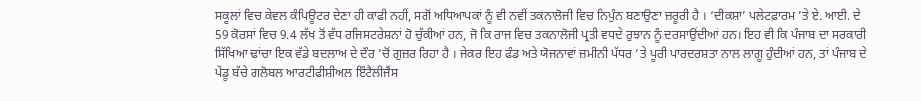ਸਕੂਲਾਂ ਵਿਚ ਕੇਵਲ ਕੰਪਿਊਟਰ ਦੇਣਾ ਹੀ ਕਾਫੀ ਨਹੀਂ, ਸਗੋਂ ਅਧਿਆਪਕਾਂ ਨੂੰ ਵੀ ਨਵੀਂ ਤਕਨਾਲੋਜੀ ਵਿਚ ਨਿਪੁੰਨ ਬਣਾਉਣਾ ਜ਼ਰੂਰੀ ਹੈ । ‘ਦੀਕਸ਼ਾ’ ਪਲੇਟਫ਼ਾਰਮ ’ਤੇ ਏ. ਆਈ. ਦੇ 59 ਕੋਰਸਾਂ ਵਿਚ 9.4 ਲੱਖ ਤੋਂ ਵੱਧ ਰਜਿਸਟਰੇਸ਼ਨਾਂ ਹੋ ਚੁੱਕੀਆਂ ਹਨ, ਜੋ ਕਿ ਰਾਜ ਵਿਚ ਤਕਨਾਲੋਜੀ ਪ੍ਰਤੀ ਵਧਦੇ ਰੁਝਾਨ ਨੂੰ ਦਰਸਾਉਂਦੀਆਂ ਹਨ। ਇਹ ਵੀ ਕਿ ਪੰਜਾਬ ਦਾ ਸਰਕਾਰੀ ਸਿੱਖਿਆ ਢਾਂਚਾ ਇਕ ਵੱਡੇ ਬਦਲਾਅ ਦੇ ਦੌਰ ’ਚੋਂ ਗੁਜ਼ਰ ਰਿਹਾ ਹੈ । ਜੇਕਰ ਇਹ ਫੰਡ ਅਤੇ ਯੋਜਨਾਵਾਂ ਜ਼ਮੀਨੀ ਪੱਧਰ ’ਤੇ ਪੂਰੀ ਪਾਰਦਰਸ਼ਤਾ ਨਾਲ ਲਾਗੂ ਹੁੰਦੀਆਂ ਹਨ, ਤਾਂ ਪੰਜਾਬ ਦੇ ਪੇਂਡੂ ਬੱਚੇ ਗਲੋਬਲ ਆਰਟੀਫੀਸ਼ੀਅਲ ਇੰਟੈਲੀਜੈਂਸ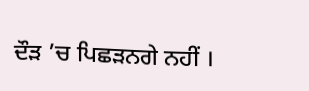ਦੌੜ ’ਚ ਪਿਛੜਨਗੇ ਨਹੀਂ ।